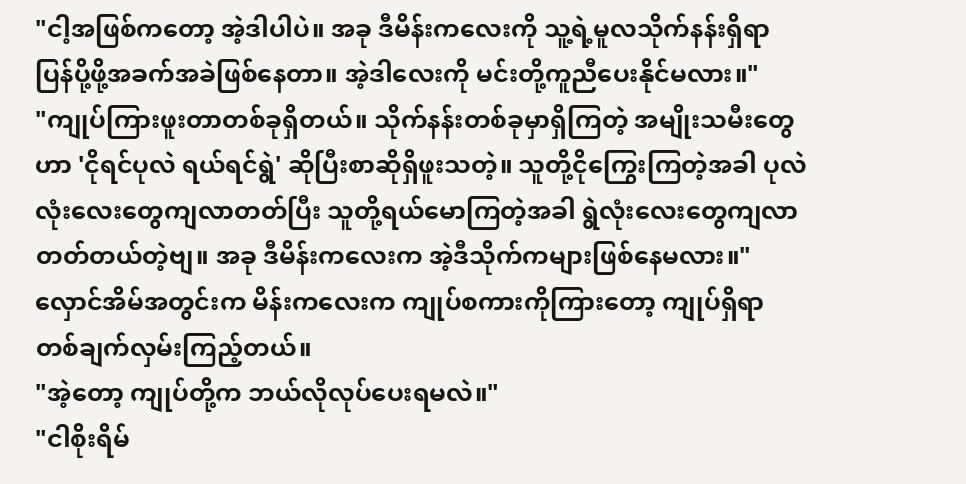"ငါ့အဖြစ်ကတော့ အဲ့ဒါပါပဲ။ အခု ဒီမိန်းကလေးကို သူ့ရဲ့မူလသိုက်နန်းရှိရာပြန်ပို့ဖို့အခက်အခဲဖြစ်နေတာ။ အဲ့ဒါလေးကို မင်းတို့ကူညီပေးနိုင်မလား။"
"ကျုပ်ကြားဖူးတာတစ်ခုရှိတယ်။ သိုက်နန်းတစ်ခုမှာရှိကြတဲ့ အမျိုးသမီးတွေဟာ 'ငိုရင်ပုလဲ ရယ်ရင်ရွဲ' ဆိုပြီးစာဆိုရှိဖူးသတဲ့။ သူတို့ငိုကြွေးကြတဲ့အခါ ပုလဲလုံးလေးတွေကျလာတတ်ပြီး သူတို့ရယ်မောကြတဲ့အခါ ရွဲလုံးလေးတွေကျလာတတ်တယ်တဲ့ဗျ။ အခု ဒီမိန်းကလေးက အဲ့ဒီသိုက်ကများဖြစ်နေမလား။"
လှောင်အိမ်အတွင်းက မိန်းကလေးက ကျုပ်စကားကိုကြားတော့ ကျုပ်ရှိရာတစ်ချက်လှမ်းကြည့်တယ်။
"အဲ့တော့ ကျုပ်တို့က ဘယ်လိုလုပ်ပေးရမလဲ။"
"ငါစိုးရိမ်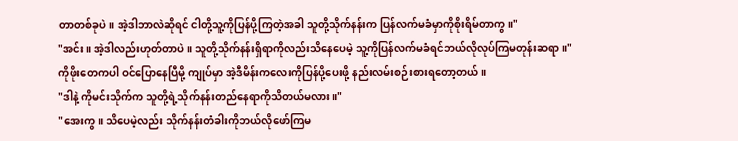တာတစ်ခုပဲ။ အဲ့ဒါဘာလဲဆိုရင် ငါတို့သူ့ကိုပြန်ပို့ကြတဲ့အခါ သူတို့သိုက်နန်းက ပြန်လက်မခံမှာကိုစိုးရိမ်တာကွ။"
"အင်း။ အဲ့ဒါလည်းဟုတ်တာပဲ။ သူတို့သိုက်နန်းရှိရာကိုလည်းသိနေပေမဲ့ သူ့ကိုပြန်လက်မခံရင်ဘယ်လိုလုပ်ကြမတုန်းဆရာ။"
ကိုဖိုးတေကပါ ဝင်ပြောနေပြီမို့ ကျုပ်မှာ အဲ့ဒီမိန်းကလေးကိုပြန်ပို့ပေးဖို့ နည်းလမ်းစဉ်းစားရတော့တယ်။
"ဒါနဲ့ ကိုမင်းသိုက်က သူတို့ရဲ့သိုက်နန်းတည်နေရာကိုသိတယ်မလား။"
"အေးကွ။ သိပေမဲ့လည်း သိုက်နန်းတံခါးကိုဘယ်လိုဖော်ကြမ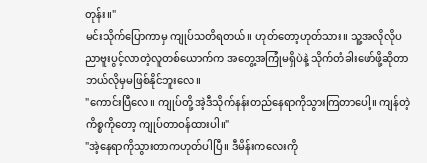တုန်း။"
မင်းသိုက်ပြောကာမှ ကျုပ်သတိရတယ်။ ဟုတ်တော့ဟုတ်သား။ သူ့အလိုလိုပညာဗူးပွင့်လာတဲ့လူတစ်ယောက်က အတွေ့အကြုံမရှိပဲနဲ့ သိုက်တံခါးဖော်ဖို့ဆိုတာဘယ်လိုမှမဖြစ်နိုင်ဘူးလေ။
"ကောင်းပြီလေ။ ကျုပ်တို့ အဲ့ဒီသိုက်နန်းတည်နေရာကိုသွားကြတာပေါ့။ ကျန်တဲ့ကိစ္စကိုတော့ ကျုပ်တာဝန်ထားပါ။"
"အဲ့နေရာကိုသွားတာကဟုတ်ပါပြီ။ ဒီမိန်းကလေးကို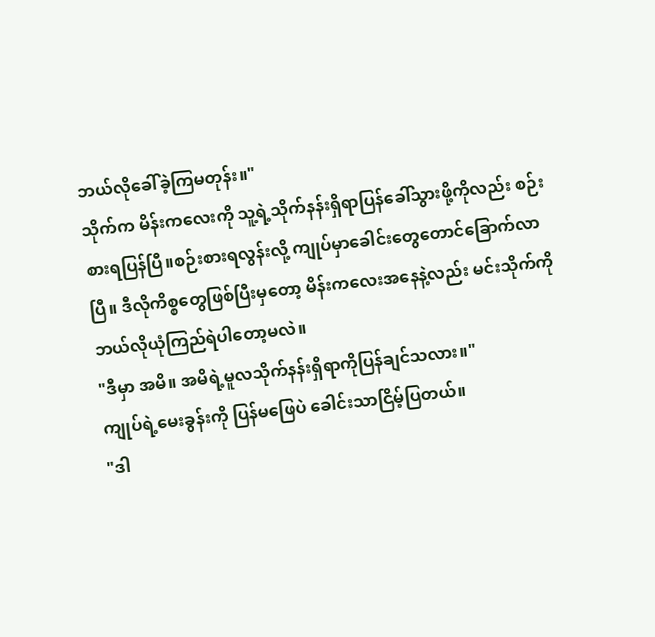ဘယ်လိုခေါ်ခဲ့ကြမတုန်း။"
သိုက်က မိန်းကလေးကို သူ့ရဲ့သိုက်နန်းရှိရာပြန်ခေါ်သွားဖို့ကိုလည်း စဉ်းစားရပြန်ပြီ။စဉ်းစားရလွန်းလို့ ကျုပ်မှာခေါင်းတွေတောင်ခြောက်လာပြီ။ ဒီလိုကိစ္စတွေဖြစ်ပြီးမှတော့ မိန်းကလေးအနေနဲ့လည်း မင်းသိုက်ကိုဘယ်လိုယုံကြည်ရဲပါတော့မလဲ။
"ဒီမှာ အမိ။ အမိရဲ့မူလသိုက်နန်းရှိရာကိုပြန်ချင်သလား။"
ကျုပ်ရဲ့မေးခွန်းကို ပြန်မဖြေပဲ ခေါင်းသာငြိမ့်ပြတယ်။
"ဒါ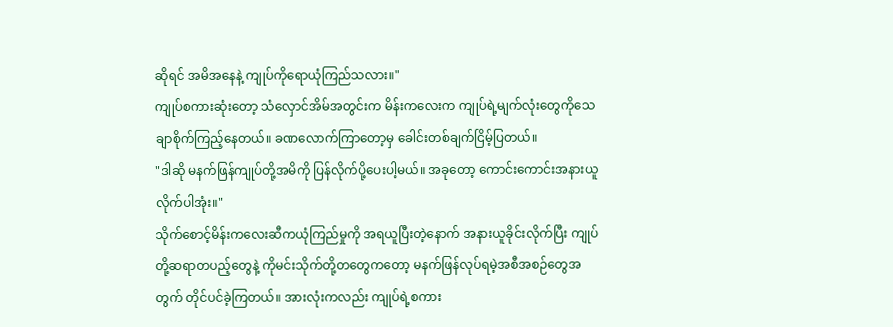ဆိုရင် အမိအနေနဲ့ ကျုပ်ကိုရောယုံကြည်သလား။"
ကျုပ်စကားဆုံးတော့ သံလှောင်အိမ်အတွင်းက မိန်းကလေးက ကျုပ်ရဲ့မျက်လုံးတွေကိုသေချာစိုက်ကြည့်နေတယ်။ ခဏလောက်ကြာတော့မှ ခေါင်းတစ်ချက်ငြိမ့်ပြတယ်။
"ဒါဆို မနက်ဖြန်ကျုပ်တို့အမိကို ပြန်လိုက်ပို့ပေးပါ့မယ်။ အခုတော့ ကောင်းကောင်းအနားယူလိုက်ပါအုံး။"
သိုက်စောင့်မိန်းကလေးဆီကယုံကြည်မှုကို အရယူပြီးတဲ့နောက် အနားယူခိုင်းလိုက်ပြီး ကျုပ်တို့ဆရာတပည့်တွေနဲ့ ကိုမင်းသိုက်တို့တတွေကတော့ မနက်ဖြန်လုပ်ရမဲ့အစီအစဉ်တွေအတွက် တိုင်ပင်ခဲ့ကြတယ်။ အားလုံးကလည်း ကျုပ်ရဲ့စကား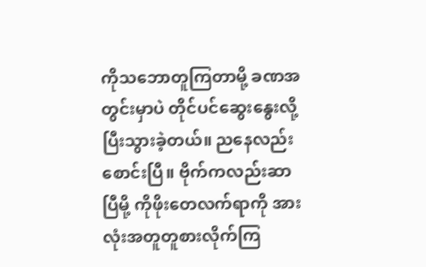ကိုသဘောတူကြတာမို့ ခဏအတွင်းမှာပဲ တိုင်ပင်ဆွေးနွေးလို့ပြီးသွားခဲ့တယ်။ ညနေလည်းစောင်းပြီ။ ဗိုက်ကလည်းဆာပြီမို့ ကိုဖိုးတေလက်ရာကို အားလုံးအတူတူစားလိုက်ကြ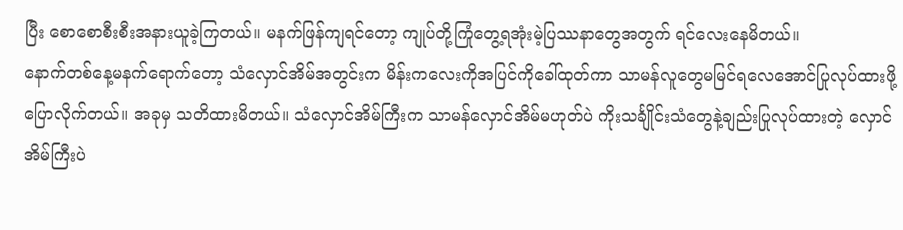ပြီး စောစောစီးစီးအနားယူခဲ့ကြတယ်။ မနက်ဖြန်ကျရင်တော့ ကျုပ်တို့ကြုံတွေ့ရအုံးမဲ့ပြဿနာတွေအတွက် ရင်လေးနေမိတယ်။
နောက်တစ်နေ့မနက်ရောက်တော့ သံလှောင်အိမ်အတွင်းက မိန်းကလေးကိုအပြင်ကိုခေါ်ထုတ်ကာ သာမန်လူတွေမမြင်ရလေအောင်ပြုလုပ်ထားဖို့ပြောလိုက်တယ်။ အခုမှ သတိထားမိတယ်။ သံလှောင်အိမ်ကြီးက သာမန်လှောင်အိမ်မဟုတ်ပဲ ကိုးသင်္ချိုင်းသံတွေနဲ့ချည်းပြုလုပ်ထားတဲ့ လှောင်အိမ်ကြီးပဲ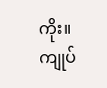ကိုး။ ကျုပ်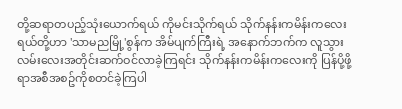တို့ဆရာတပည့်သုံးယောက်ရယ် ကိုမင်းသိုက်ရယ် သိုက်နန်းကမိန်းကလေးရယ်တို့ဟာ 'သာမညမြို့'စွန်က အိမ်ပျက်ကြီးရဲ့ အနောက်ဘက်က လူသွားလမ်းလေးအတိုင်းဆက်ဝင်လာခဲ့ကြရင်း သိုက်နန်းကမိန်းကလေးကို ပြန်ပို့ဖို့ရာအစီအစဥ်ကိုစတင်ခဲ့ကြပါ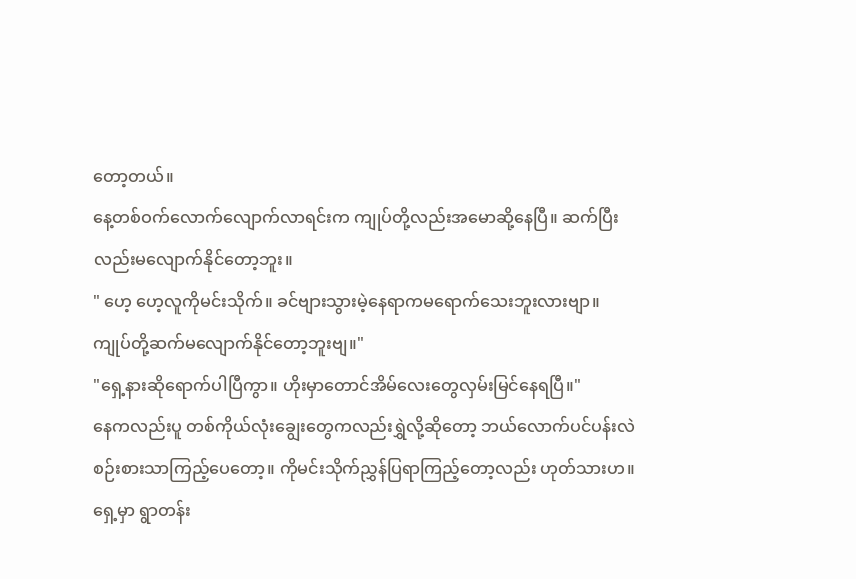တော့တယ်။
နေ့တစ်ဝက်လောက်လျောက်လာရင်းက ကျုပ်တို့လည်းအမောဆို့နေပြီ။ ဆက်ပြီးလည်းမလျောက်နိုင်တော့ဘူး။
" ဟေ့ ဟေ့လူကိုမင်းသိုက်။ ခင်ဗျားသွားမဲ့နေရာကမရောက်သေးဘူးလားဗျာ။ ကျုပ်တို့ဆက်မလျောက်နိုင်တော့ဘူးဗျ။"
"ရှေ့နားဆိုရောက်ပါပြီကွာ။ ဟိုးမှာတောင်အိမ်လေးတွေလှမ်းမြင်နေရပြီ။"
နေကလည်းပူ တစ်ကိုယ်လုံးချွေးတွေကလည်းရွှဲလို့ဆိုတော့ ဘယ်လောက်ပင်ပန်းလဲစဉ်းစားသာကြည့်ပေတော့။ ကိုမင်းသိုက်ညွှန်ပြရာကြည့်တော့လည်း ဟုတ်သားဟ။ ရှေ့မှာ ရွာတန်း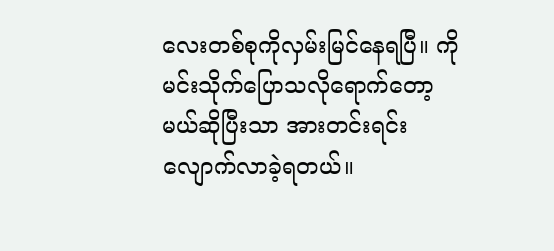လေးတစ်စုကိုလှမ်းမြင်နေရပြီ။ ကိုမင်းသိုက်ပြောသလိုရောက်တော့မယ်ဆိုပြီးသာ အားတင်းရင်းလျောက်လာခဲ့ရတယ်။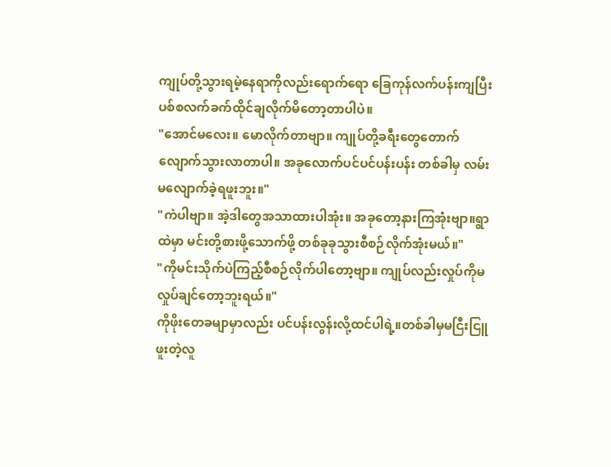ကျုပ်တို့သွားရမဲ့နေရာကိုလည်းရောက်ရော ခြေကုန်လက်ပန်းကျပြီး ပစ်စလက်ခက်ထိုင်ချလိုက်မိတော့တာပါပဲ။
"အောင်မလေး။ မောလိုက်တာဗျာ။ ကျုပ်တို့ခရီးတွေတောက်လျောက်သွားလာတာပါ။ အခုလောက်ပင်ပင်ပန်းပန်း တစ်ခါမှ လမ်းမလျောက်ခဲ့ရဖူးဘူး။"
"ကဲပါဗျာ။ အဲ့ဒါတွေအသာထားပါအုံး။ အခုတော့နားကြအုံးဗျာ။ရွာထဲမှာ မင်းတို့စားဖို့သောက်ဖို့ တစ်ခုခုသွားစီစဉ်လိုက်အုံးမယ်။"
"ကိုမင်းသိုက်ပဲကြည့်စီစဉ်လိုက်ပါတော့ဗျာ။ ကျုပ်လည်းလှုပ်ကိုမလှုပ်ချင်တော့ဘူးရယ်။"
ကိုဖိုးတေခမျာမှာလည်း ပင်ပန်းလွန်းလို့ထင်ပါရဲ့။တစ်ခါမှမငြီးငြူဖူးတဲ့လူ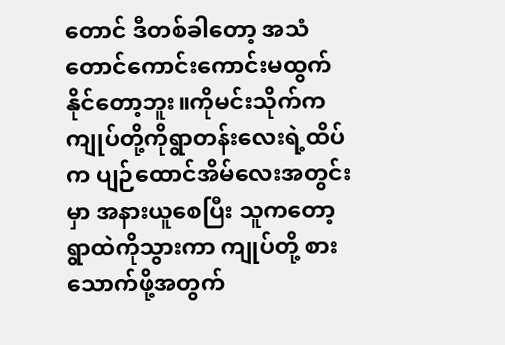တောင် ဒီတစ်ခါတော့ အသံတောင်ကောင်းကောင်းမထွက်နိုင်တော့ဘူး။ကိုမင်းသိုက်က ကျုပ်တို့ကိုရွာတန်းလေးရဲ့ထိပ်က ပျဉ်ထောင်အိမ်လေးအတွင်းမှာ အနားယူစေပြီး သူကတော့ ရွာထဲကိုသွားကာ ကျုပ်တို့ စားသောက်ဖို့အတွက်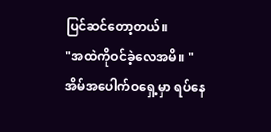ပြင်ဆင်တော့တယ်။
"အထဲကိုဝင်ခဲ့လေအမိ။ "
အိမ်အပေါက်ဝရှေ့မှာ ရပ်နေ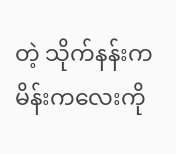တဲ့ သိုက်နန်းကမိန်းကလေးကို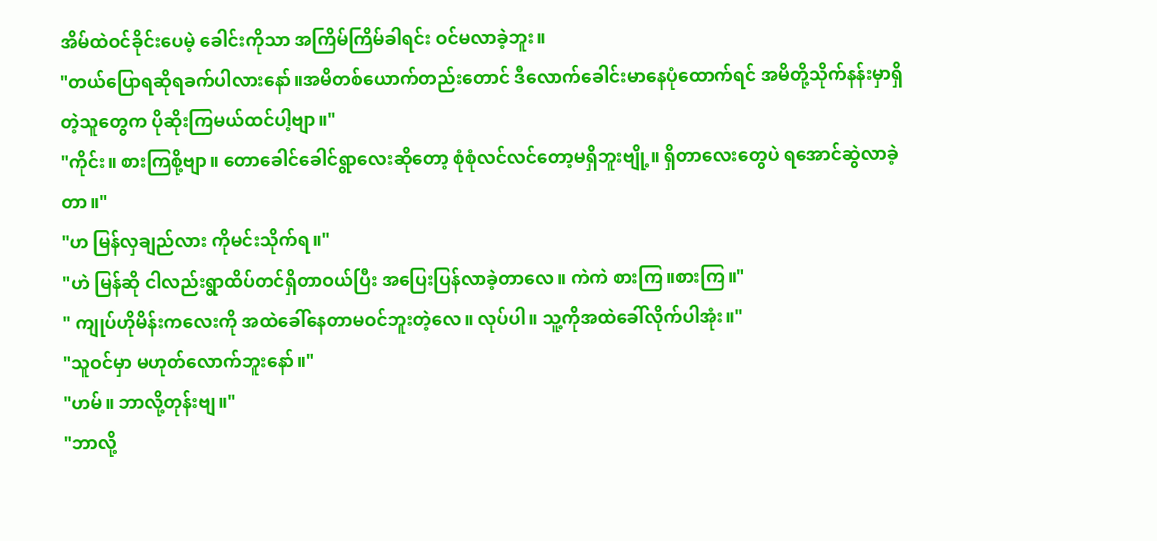အိမ်ထဲဝင်ခိုင်းပေမဲ့ ခေါင်းကိုသာ အကြိမ်ကြိမ်ခါရင်း ဝင်မလာခဲ့ဘူး။
"တယ်ပြောရဆိုရခက်ပါလားနော်။အမိတစ်ယောက်တည်းတောင် ဒီလောက်ခေါင်းမာနေပုံထောက်ရင် အမိတို့သိုက်နန်းမှာရှိတဲ့သူတွေက ပိုဆိုးကြမယ်ထင်ပါ့ဗျာ။"
"ကိုင်း။ စားကြစို့ဗျာ။ တောခေါင်ခေါင်ရွာလေးဆိုတော့ စုံစုံလင်လင်တော့မရှိဘူးဗျို့။ ရှိတာလေးတွေပဲ ရအောင်ဆွဲလာခဲ့တာ။"
"ဟ မြန်လှချည်လား ကိုမင်းသိုက်ရ။"
"ဟဲ မြန်ဆို ငါလည်းရွာထိပ်တင်ရှိတာဝယ်ပြီး အပြေးပြန်လာခဲ့တာလေ။ ကဲကဲ စားကြ။စားကြ။"
" ကျုပ်ဟိုမိန်းကလေးကို အထဲခေါ်နေတာမဝင်ဘူးတဲ့လေ။ လုပ်ပါ။ သူ့ကိုအထဲခေါ်လိုက်ပါအုံး။"
"သူဝင်မှာ မဟုတ်လောက်ဘူးနော်။"
"ဟမ်။ ဘာလို့တုန်းဗျ။"
"ဘာလို့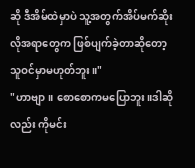ဆို ဒီအိမ်ထဲမှာပဲ သူ့အတွက်အိပ်မက်ဆိုးလိုအရာတွေက ဖြစ်ပျက်ခဲ့တာဆိုတော့ သူဝင်မှာမဟုတ်ဘူး။"
"ဟာဗျာ။ စောစောကမပြောဘူး။ဒါဆိုလည်း ကိုမင်း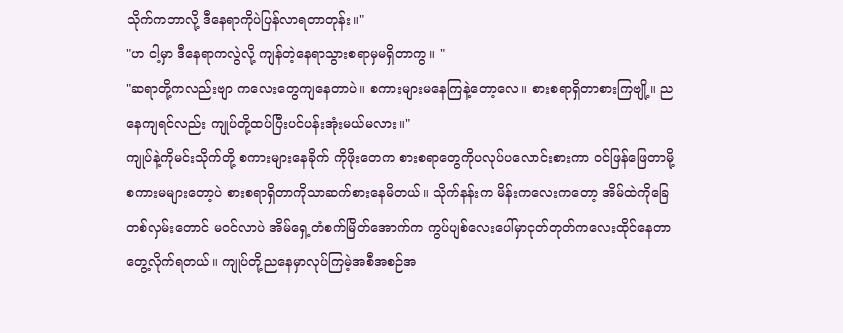သိုက်ကဘာလို့ ဒီနေရာကိုပဲပြန်လာရတာတုန်း။"
"ဟ ငါ့မှာ ဒီနေရာကလွဲလို့ ကျန်တဲ့နေရာသွားစရာမှမရှိတာကွ။ "
"ဆရာတို့ကလည်းဗျာ ကလေးတွေကျနေတာပဲ။ စကားများမနေကြနဲ့တော့လေ။ စားစရာရှိတာစားကြဗျို့။ ညနေကျရင်လည်း ကျုပ်တို့ထပ်ပြီးပင်ပန်းအုံးမယ်မလား။"
ကျုပ်နဲ့ကိုမင်းသိုက်တို့ စကားများနေခိုက် ကိုဖိုးတေက စားစရာတွေကိုပလုပ်ပလောင်းစားကာ ဝင်ဖြန်ဖြေတာမို့ စကားမများတော့ပဲ စားစရာရှိတာကိုသာဆက်စားနေမိတယ်။ သိုက်နန်းက မိန်းကလေးကတော့ အိမ်ထဲကိုခြေတစ်လှမ်းတောင် မဝင်လာပဲ အိမ်ရှေ့တံစက်မြိတ်အောက်က ကွပ်ပျစ်လေးပေါ်မှာငုတ်တုတ်ကလေးထိုင်နေတာတွေ့လိုက်ရတယ်။ ကျုပ်တို့ညနေမှာလုပ်ကြမဲ့အစီအစဉ်အ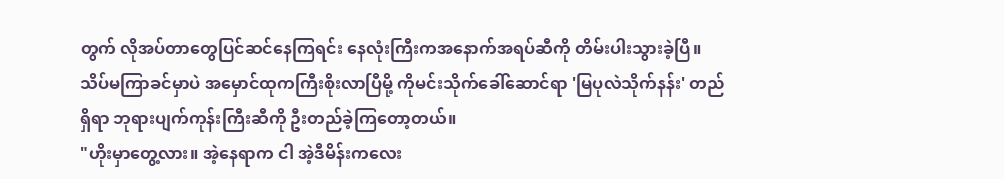တွက် လိုအပ်တာတွေပြင်ဆင်နေကြရင်း နေလုံးကြီးကအနောက်အရပ်ဆီကို တိမ်းပါးသွားခဲ့ပြီ။ သိပ်မကြာခင်မှာပဲ အမှောင်ထုကကြီးစိုးလာပြီမို့ ကိုမင်းသိုက်ခေါ်ဆောင်ရာ 'မြပုလဲသိုက်နန်း' တည်ရှိရာ ဘုရားပျက်ကုန်းကြီးဆီကို ဦးတည်ခဲ့ကြတော့တယ်။
"ဟိုးမှာတွေ့လား။ အဲ့နေရာက ငါ အဲ့ဒီမိန်းကလေး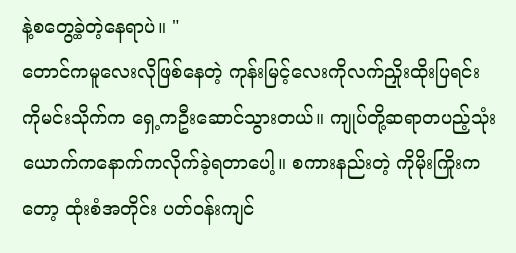နဲ့စတွေ့ခဲ့တဲ့နေရာပဲ။ "
တောင်ကမူလေးလိုဖြစ်နေတဲ့ ကုန်းမြင့်လေးကိုလက်ညှိုးထိုးပြရင်း ကိုမင်းသိုက်က ရှေ့ကဦးဆောင်သွားတယ်။ ကျုပ်တို့ဆရာတပည့်သုံးယောက်ကနောက်ကလိုက်ခဲ့ရတာပေါ့။ စကားနည်းတဲ့ ကိုမိုးကြိုးကတော့ ထုံးစံအတိုင်း ပတ်ဝန်းကျင်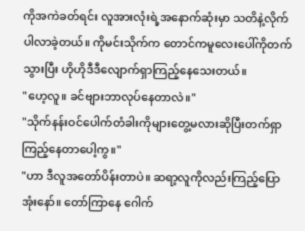ကိုအကဲခတ်ရင်း လူအားလုံးရဲ့အနောက်ဆုံးမှာ သတိနဲ့လိုက်ပါလာခဲ့တယ်။ ကိုမင်းသိုက်က တောင်ကမူလေးပေါ်ကိုတက်သွားပြီး ဟိုဟိုဒီဒီလျောက်ရှာကြည့်နေသေးတယ်။
"ဟေ့လူ။ ခင်ဗျားဘာလုပ်နေတာလဲ။"
"သိုက်နန်းဝင်ပေါက်တံခါးကိုများတွေ့မလားဆိုပြီးတက်ရှာကြည့်နေတာပေါ့ကွ။"
"ဟာ ဒီလူအတော်ပိန်းတာပဲ။ ဆရာ့လူကိုလည်းကြည့်ပြောအုံးနော်။ တော်ကြာနေ ဂေါက်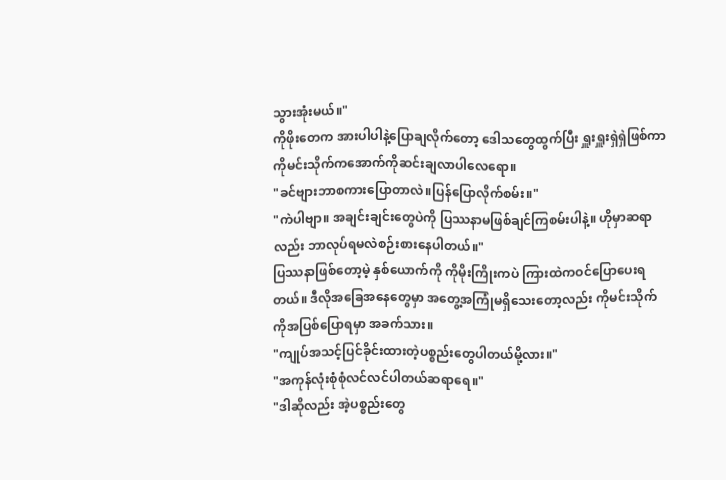သွားအုံးမယ်။"
ကိုဖိုးတေက အားပါပါနဲ့ပြောချလိုက်တော့ ဒေါသတွေထွက်ပြီး ရှူးရှူးရှဲရှဲဖြစ်ကာ ကိုမင်းသိုက်ကအောက်ကိုဆင်းချလာပါလေရော။
"ခင်ဗျားဘာစကားပြောတာလဲ။ပြန်ပြောလိုက်စမ်း။"
"ကဲပါဗျာ။ အချင်းချင်းတွေပဲကို ပြဿနာမဖြစ်ချင်ကြစမ်းပါနဲ့။ ဟိုမှာဆရာလည်း ဘာလုပ်ရမလဲစဉ်းစားနေပါတယ်။"
ပြဿနာဖြစ်တော့မဲ့ နှစ်ယောက်ကို ကိုမိုးကြိုးကပဲ ကြားထဲကဝင်ပြောပေးရတယ်။ ဒီလိုအခြေအနေတွေမှာ အတွေ့အကြုံမရှိသေးတော့လည်း ကိုမင်းသိုက်ကိုအပြစ်ပြောရမှာ အခက်သား။
"ကျုပ်အသင့်ပြင်ခိုင်းထားတဲ့ပစ္စည်းတွေပါတယ်မို့လား။"
"အကုန်လုံးစုံစုံလင်လင်ပါတယ်ဆရာရေ။"
"ဒါဆိုလည်း အဲ့ပစ္စည်းတွေ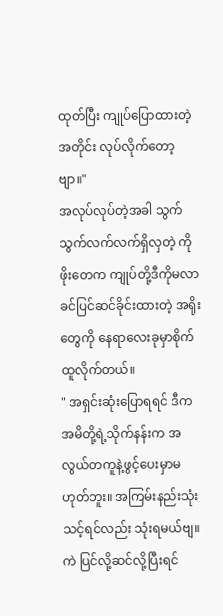ထုတ်ပြီး ကျုပ်ပြောထားတဲ့အတိုင်း လုပ်လိုက်တော့ဗျာ။"
အလုပ်လုပ်တဲ့အခါ သွက်သွက်လက်လက်ရှိလှတဲ့ ကိုဖိုးတေက ကျုပ်တို့ဒီကိုမလာခင်ပြင်ဆင်ခိုင်းထားတဲ့ အရိုးတွေကို နေရာလေးခုမှာစိုက်ထူလိုက်တယ်။
" အရှင်းဆုံးပြောရရင် ဒီကအမိတို့ရဲ့သိုက်နန်းက အလွယ်တကူနဲ့ဖွင့်ပေးမှာမဟုတ်ဘူး။ အကြမ်းနည်းသုံးသင့်ရင်လည်း သုံးရမယ်ဗျ။ ကဲ ပြင်လို့ဆင်လို့ပြီးရင်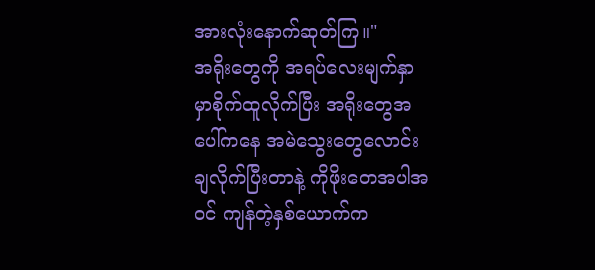အားလုံးနောက်ဆုတ်ကြ။"
အရိုးတွေကို အရပ်လေးမျက်နှာမှာစိုက်ထူလိုက်ပြီး အရိုးတွေအပေါ်ကနေ အမဲသွေးတွေလောင်းချလိုက်ပြီးတာနဲ့ ကိုဖိုးတေအပါအဝင် ကျန်တဲ့နှစ်ယောက်က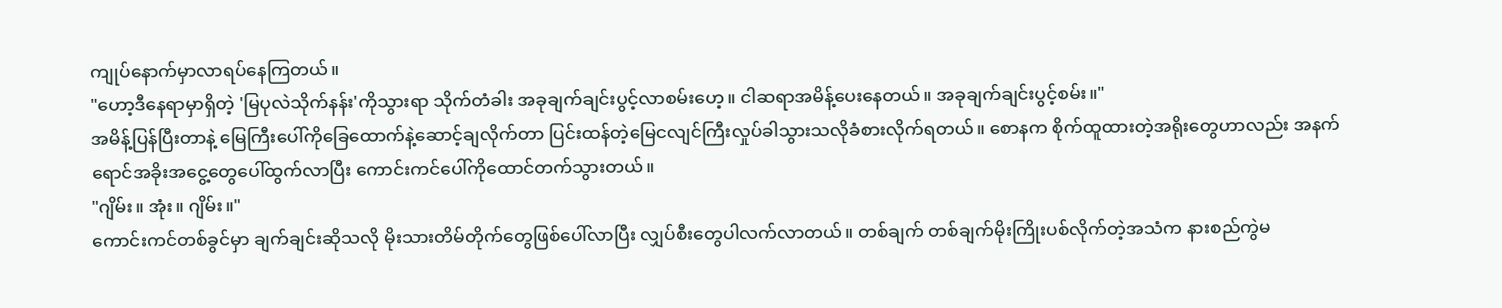ကျုပ်နောက်မှာလာရပ်နေကြတယ်။
"ဟော့ဒီနေရာမှာရှိတဲ့ 'မြပုလဲသိုက်နန်း'ကိုသွားရာ သိုက်တံခါး အခုချက်ချင်းပွင့်လာစမ်းဟေ့။ ငါဆရာအမိန့်ပေးနေတယ်။ အခုချက်ချင်းပွင့်စမ်း။"
အမိန့်ပြန်ပြီးတာနဲ့ မြေကြီးပေါ်ကိုခြေထောက်နဲ့ဆောင့်ချလိုက်တာ ပြင်းထန်တဲ့မြေငလျင်ကြီးလှုပ်ခါသွားသလိုခံစားလိုက်ရတယ်။ စောနက စိုက်ထူထားတဲ့အရိုးတွေဟာလည်း အနက်ရောင်အခိုးအငွေ့တွေပေါ်ထွက်လာပြီး ကောင်းကင်ပေါ်ကိုထောင်တက်သွားတယ်။
"ဂျိမ်း။ အုံး။ ဂျိမ်း။"
ကောင်းကင်တစ်ခွင်မှာ ချက်ချင်းဆိုသလို မိုးသားတိမ်တိုက်တွေဖြစ်ပေါ်လာပြီး လျှပ်စီးတွေပါလက်လာတယ်။ တစ်ချက် တစ်ချက်မိုးကြိုးပစ်လိုက်တဲ့အသံက နားစည်ကွဲမ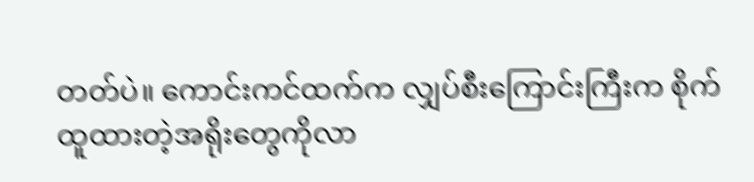တတ်ပဲ။ ကောင်းကင်ထက်က လျှပ်စီးကြောင်းကြီးက စိုက်ထူထားတဲ့အရိုးတွေကိုလာ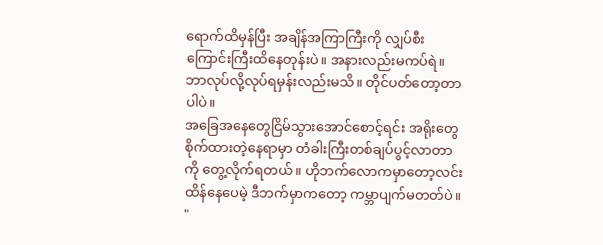ရောက်ထိမှန်ပြီး အချိန်အကြာကြီးကို လျှပ်စီးကြောင်းကြီးထိနေတုန်းပဲ။ အနားလည်းမကပ်ရဲ။ ဘာလုပ်လို့လုပ်ရမှန်းလည်းမသိ။ တိုင်ပတ်တော့တာပါပဲ။
အခြေအနေတွေငြိမ်သွားအောင်စောင့်ရင်း အရိုးတွေစိုက်ထားတဲ့နေရာမှာ တံခါးကြီးတစ်ချပ်ပွင့်လာတာကို တွေ့လိုက်ရတယ်။ ဟိုဘက်လောကမှာတော့လင်းထိန်နေပေမဲ့ ဒီဘက်မှာကတော့ ကမ္ဘာပျက်မတတ်ပဲ။
"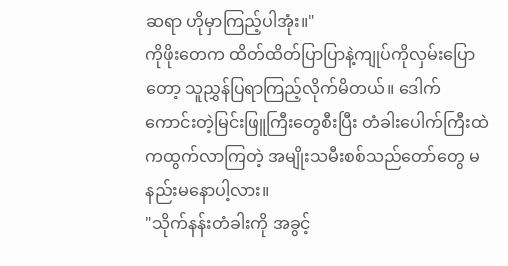ဆရာ ဟိုမှာကြည့်ပါအုံး။"
ကိုဖိုးတေက ထိတ်ထိတ်ပြာပြာနဲ့ကျုပ်ကိုလှမ်းပြောတော့ သူညွှန်ပြရာကြည့်လိုက်မိတယ်။ ဒေါက်ကောင်းတဲ့မြင်းဖြူကြီးတွေစီးပြီး တံခါးပေါက်ကြီးထဲကထွက်လာကြတဲ့ အမျိုးသမီးစစ်သည်တော်တွေ မနည်းမနောပါ့လား။
"သိုက်နန်းတံခါးကို အခွင့်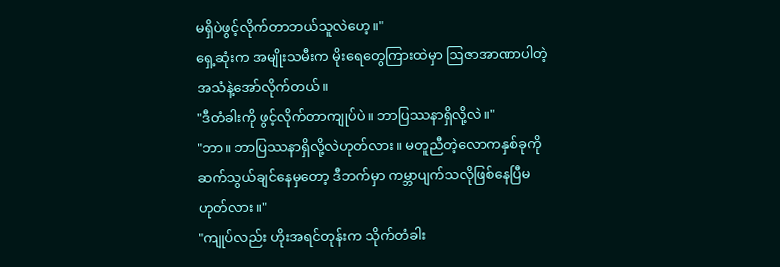မရှိပဲဖွင့်လိုက်တာဘယ်သူလဲဟေ့။"
ရှေ့ဆုံးက အမျိုးသမီးက မိုးရေတွေကြားထဲမှာ ဩဇာအာဏာပါတဲ့အသံနဲ့အော်လိုက်တယ်။
"ဒီတံခါးကို ဖွင့်လိုက်တာကျုပ်ပဲ။ ဘာပြဿနာရှိလို့လဲ။"
"ဘာ။ ဘာပြဿနာရှိလို့လဲဟုတ်လား။ မတူညီတဲ့လောကနှစ်ခုကို ဆက်သွယ်ချင်နေမှတော့ ဒီဘက်မှာ ကမ္ဘာပျက်သလိုဖြစ်နေပြီမဟုတ်လား။"
"ကျုပ်လည်း ဟိုးအရင်တုန်းက သိုက်တံခါး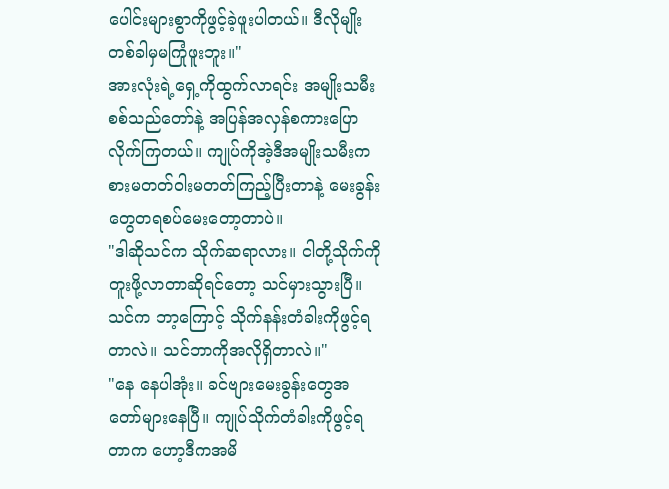ပေါင်းများစွာကိုဖွင့်ခဲ့ဖူးပါတယ်။ ဒီလိုမျိုးတစ်ခါမှမကြုံဖူးဘူး။"
အားလုံးရဲ့ရှေ့ကိုထွက်လာရင်း အမျိုးသမီးစစ်သည်တော်နဲ့ အပြန်အလှန်စကားပြောလိုက်ကြတယ်။ ကျုပ်ကိုအဲ့ဒီအမျိုးသမီးက စားမတတ်ဝါးမတတ်ကြည့်ပြီးတာနဲ့ မေးခွန်းတွေတရစပ်မေးတော့တာပဲ။
"ဒါဆိုသင်က သိုက်ဆရာလား။ ငါတို့သိုက်ကိုတူးဖို့လာတာဆိုရင်တော့ သင်မှားသွားပြီ။ သင်က ဘာ့ကြောင့် သိုက်နန်းတံခါးကိုဖွင့်ရတာလဲ။ သင်ဘာကိုအလိုရှိတာလဲ။"
"နေ နေပါအုံး။ ခင်ဗျားမေးခွန်းတွေအတော်များနေပြီ။ ကျုပ်သိုက်တံခါးကိုဖွင့်ရတာက ဟော့ဒီကအမိ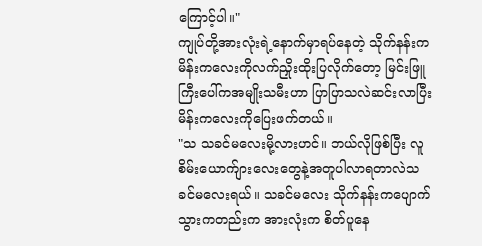ကြောင့်ပါ။"
ကျုပ်တို့အားလုံးရဲ့နောက်မှာရပ်နေတဲ့ သိုက်နန်းကမိန်းကလေးကိုလက်ညှိုးထိုးပြလိုက်တော့ မြင်းဖြူကြီးပေါ်ကအမျိုးသမီးဟာ ပြာပြာသလဲဆင်းလာပြီး မိန်းကလေးကိုပြေးဖက်တယ်။
"သ သခင်မလေးမို့လားဟင်။ ဘယ်လိုဖြစ်ပြီး လူစိမ်းယောက်ျားလေးတွေနဲ့အတူပါလာရတာလဲသခင်မလေးရယ်။ သခင်မလေး သိုက်နန်းကပျောက်သွားကတည်းက အားလုံးက စိတ်ပူနေ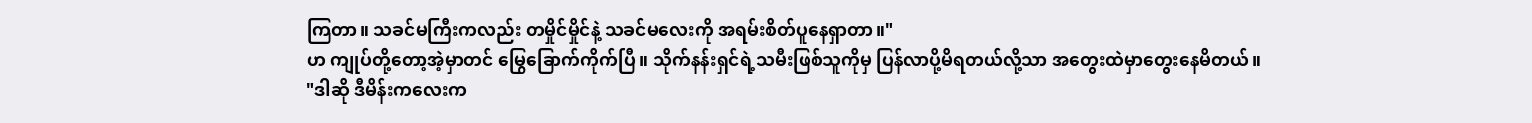ကြတာ။ သခင်မကြီးကလည်း တမှိုင်မှိုင်နဲ့ သခင်မလေးကို အရမ်းစိတ်ပူနေရှာတာ။"
ဟ ကျုပ်တို့တော့အဲ့မှာတင် မြွေခြောက်ကိုက်ပြီ။ သိုက်နန်းရှင်ရဲ့သမီးဖြစ်သူကိုမှ ပြန်လာပို့မိရတယ်လို့သာ အတွေးထဲမှာတွေးနေမိတယ်။
"ဒါဆို ဒီမိန်းကလေးက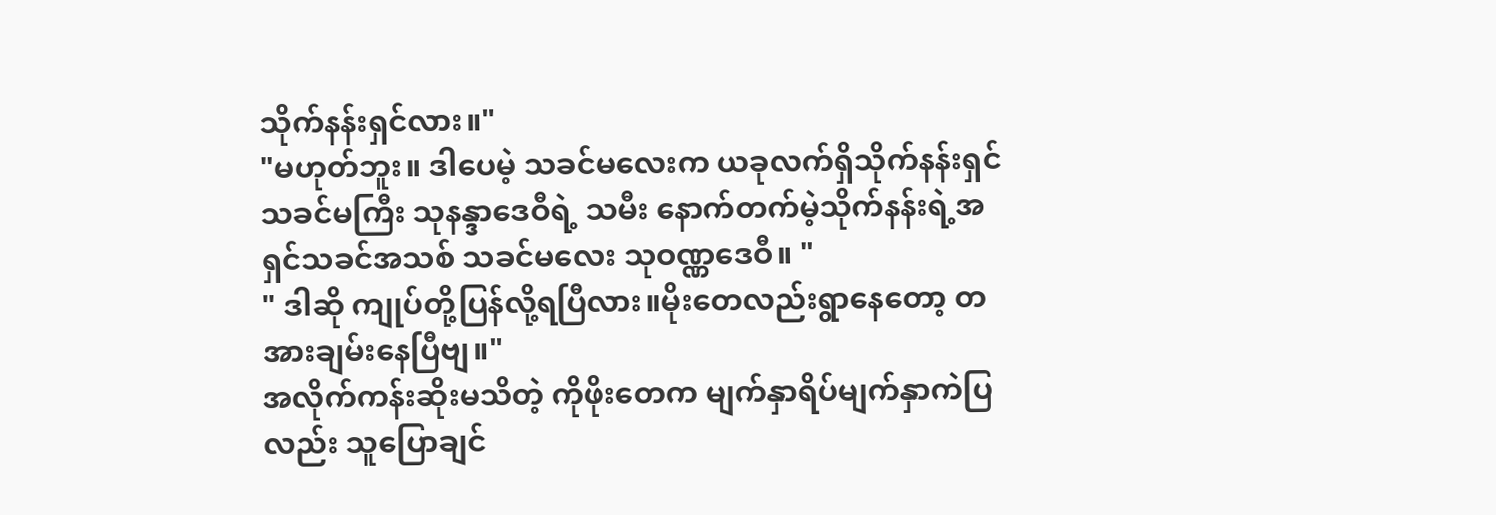သိုက်နန်းရှင်လား။"
"မဟုတ်ဘူး။ ဒါပေမဲ့ သခင်မလေးက ယခုလက်ရှိသိုက်နန်းရှင်သခင်မကြီး သုနန္ဒာဒေဝီရဲ့ သမီး နောက်တက်မဲ့သိုက်နန်းရဲ့အရှင်သခင်အသစ် သခင်မလေး သုဝဏ္ဏဒေဝီ။ "
" ဒါဆို ကျုပ်တို့ပြန်လို့ရပြီလား။မိုးတေလည်းရွာနေတော့ တအားချမ်းနေပြီဗျ။"
အလိုက်ကန်းဆိုးမသိတဲ့ ကိုဖိုးတေက မျက်နှာရိပ်မျက်နှာကဲပြလည်း သူပြောချင်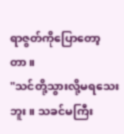ရာဇွတ်ကိုပြောတော့တာ။
"သင်တို့သွားလို့မရသေးဘူး။ သခင်မကြီး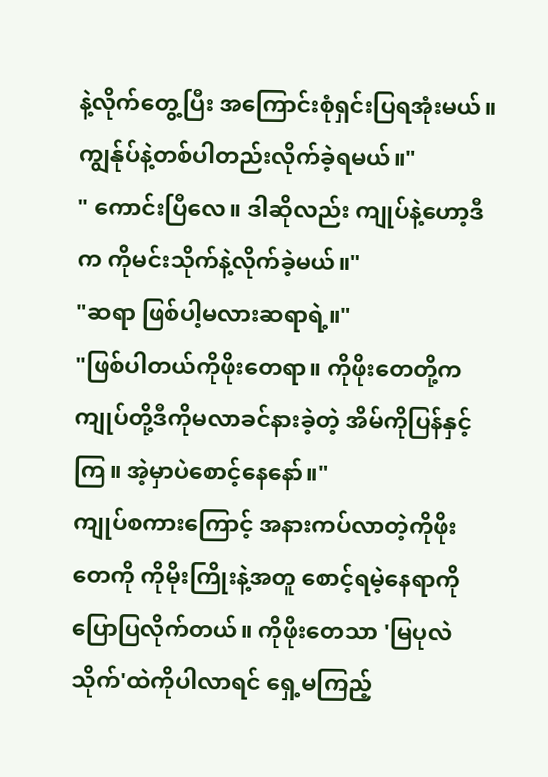နဲ့လိုက်တွေ့ပြီး အကြောင်းစုံရှင်းပြရအုံးမယ်။ ကျွန်ုပ်နဲ့တစ်ပါတည်းလိုက်ခဲ့ရမယ်။"
" ကောင်းပြီလေ။ ဒါဆိုလည်း ကျုပ်နဲ့ဟော့ဒီက ကိုမင်းသိုက်နဲ့လိုက်ခဲ့မယ်။"
"ဆရာ ဖြစ်ပါ့မလားဆရာရဲ့။"
"ဖြစ်ပါတယ်ကိုဖိုးတေရာ။ ကိုဖိုးတေတို့က ကျုပ်တို့ဒီကိုမလာခင်နားခဲ့တဲ့ အိမ်ကိုပြန်နှင့်ကြ။ အဲ့မှာပဲစောင့်နေနော်။"
ကျုပ်စကားကြောင့် အနားကပ်လာတဲ့ကိုဖိုးတေကို ကိုမိုးကြိုးနဲ့အတူ စောင့်ရမဲ့နေရာကိုပြောပြလိုက်တယ်။ ကိုဖိုးတေသာ 'မြပုလဲသိုက်'ထဲကိုပါလာရင် ရှေ့မကြည့်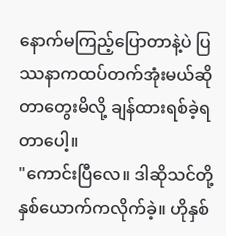နောက်မကြည့်ပြောတာနဲ့ပဲ ပြဿနာကထပ်တက်အုံးမယ်ဆိုတာတွေးမိလို့ ချန်ထားရစ်ခဲ့ရတာပေါ့။
"ကောင်းပြီလေ။ ဒါဆိုသင်တို့နှစ်ယောက်ကလိုက်ခဲ့။ ဟိုနှစ်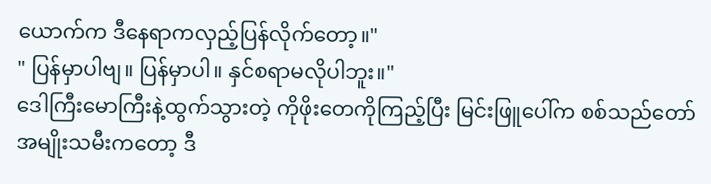ယောက်က ဒီနေရာကလှည့်ပြန်လိုက်တော့။"
" ပြန်မှာပါဗျ။ ပြန်မှာပါ။ နှင်စရာမလိုပါဘူး။"
ဒေါကြီးမောကြီးနဲ့ထွက်သွားတဲ့ ကိုဖိုးတေကိုကြည့်ပြီး မြင်းဖြူပေါ်က စစ်သည်တော်အမျိုးသမီးကတော့ ဒီ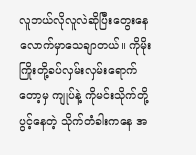လူဘယ်လိုလူလဲဆိုပြီးတွေးနေလောက်မှာသေချာတယ်။ ကိုမိုးကြိုးတို့ခပ်လှမ်းလှမ်းရောက်တော့မှ ကျုပ်နဲ့ ကိုမင်းသိုက်တို့ ပွင့်နေတဲ့ သိုက်တံခါးကနေ အ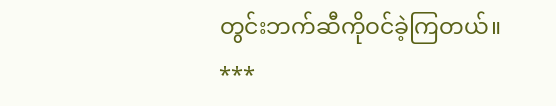တွင်းဘက်ဆီကိုဝင်ခဲ့ကြတယ်။
***